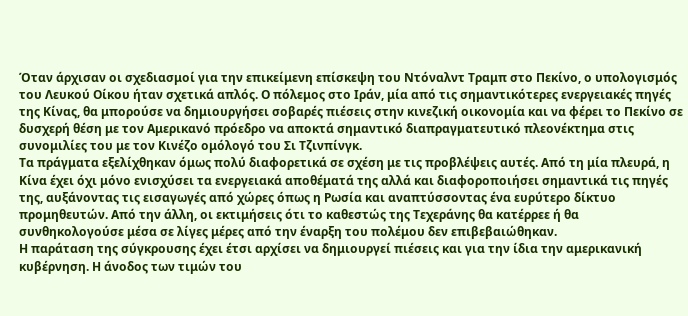Όταν άρχισαν οι σχεδιασμοί για την επικείμενη επίσκεψη του Ντόναλντ Τραμπ στο Πεκίνο, ο υπολογισμός του Λευκού Οίκου ήταν σχετικά απλός. Ο πόλεμος στο Ιράν, μία από τις σημαντικότερες ενεργειακές πηγές της Κίνας, θα μπορούσε να δημιουργήσει σοβαρές πιέσεις στην κινεζική οικονομία και να φέρει το Πεκίνο σε δυσχερή θέση με τον Αμερικανό πρόεδρο να αποκτά σημαντικό διαπραγματευτικό πλεονέκτημα στις συνομιλίες του με τον Κινέζο ομόλογό του Σι Τζινπίνγκ.
Τα πράγματα εξελίχθηκαν όμως πολύ διαφορετικά σε σχέση με τις προβλέψεις αυτές. Από τη μία πλευρά, η Κίνα έχει όχι μόνο ενισχύσει τα ενεργειακά αποθέματά της αλλά και διαφοροποιήσει σημαντικά τις πηγές της, αυξάνοντας τις εισαγωγές από χώρες όπως η Ρωσία και αναπτύσσοντας ένα ευρύτερο δίκτυο προμηθευτών. Από την άλλη, οι εκτιμήσεις ότι το καθεστώς της Τεχεράνης θα κατέρρεε ή θα συνθηκολογούσε μέσα σε λίγες μέρες από την έναρξη του πολέμου δεν επιβεβαιώθηκαν.
Η παράταση της σύγκρουσης έχει έτσι αρχίσει να δημιουργεί πιέσεις και για την ίδια την αμερικανική κυβέρνηση. Η άνοδος των τιμών του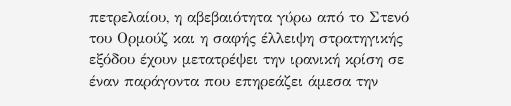πετρελαίου, η αβεβαιότητα γύρω από το Στενό του Ορμούζ και η σαφής έλλειψη στρατηγικής εξόδου έχουν μετατρέψει την ιρανική κρίση σε έναν παράγοντα που επηρεάζει άμεσα την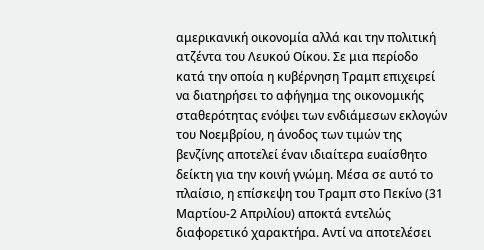αμερικανική οικονομία αλλά και την πολιτική ατζέντα του Λευκού Οίκου. Σε μια περίοδο κατά την οποία η κυβέρνηση Τραμπ επιχειρεί να διατηρήσει το αφήγημα της οικονομικής σταθερότητας ενόψει των ενδιάμεσων εκλογών του Νοεμβρίου, η άνοδος των τιμών της βενζίνης αποτελεί έναν ιδιαίτερα ευαίσθητο δείκτη για την κοινή γνώμη. Μέσα σε αυτό το πλαίσιο, η επίσκεψη του Τραμπ στο Πεκίνο (31 Μαρτίου-2 Απριλίου) αποκτά εντελώς διαφορετικό χαρακτήρα. Αντί να αποτελέσει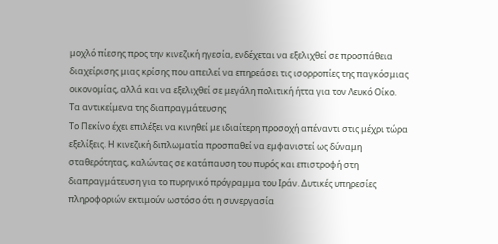μοχλό πίεσης προς την κινεζική ηγεσία, ενδέχεται να εξελιχθεί σε προσπάθεια διαχείρισης μιας κρίσης που απειλεί να επηρεάσει τις ισορροπίες της παγκόσμιας οικονομίας, αλλά και να εξελιχθεί σε μεγάλη πολιτική ήττα για τον Λευκό Οίκο.
Τα αντικείμενα της διαπραγμάτευσης
Το Πεκίνο έχει επιλέξει να κινηθεί με ιδιαίτερη προσοχή απέναντι στις μέχρι τώρα εξελίξεις. Η κινεζική διπλωματία προσπαθεί να εμφανιστεί ως δύναμη σταθερότητας, καλώντας σε κατάπαυση του πυρός και επιστροφή στη διαπραγμάτευση για το πυρηνικό πρόγραμμα του Ιράν. Δυτικές υπηρεσίες πληροφοριών εκτιμούν ωστόσο ότι η συνεργασία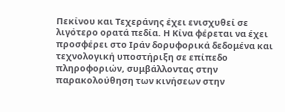Πεκίνου και Τεχεράνης έχει ενισχυθεί σε λιγότερο ορατά πεδία. Η Κίνα φέρεται να έχει προσφέρει στο Ιράν δορυφορικά δεδομένα και τεχνολογική υποστήριξη σε επίπεδο πληροφοριών, συμβάλλοντας στην παρακολούθηση των κινήσεων στην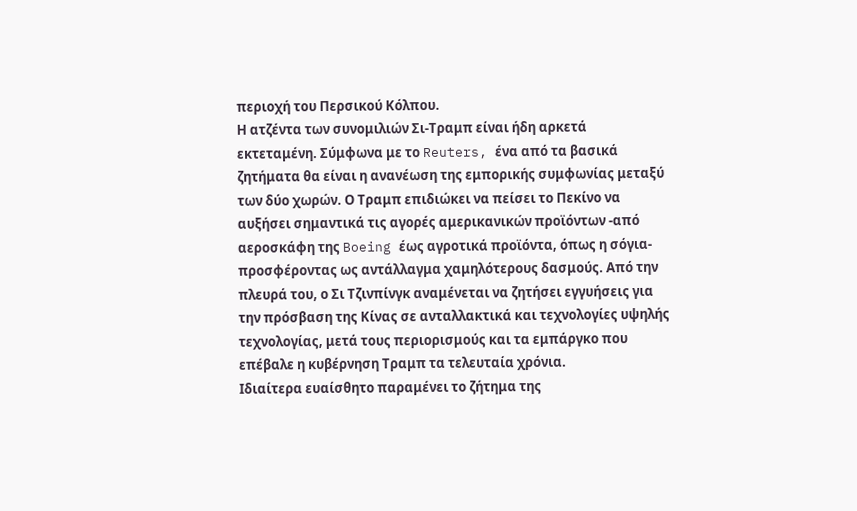περιοχή του Περσικού Κόλπου.
Η ατζέντα των συνομιλιών Σι-Τραμπ είναι ήδη αρκετά εκτεταμένη. Σύμφωνα με το Reuters, ένα από τα βασικά ζητήματα θα είναι η ανανέωση της εμπορικής συμφωνίας μεταξύ των δύο χωρών. Ο Τραμπ επιδιώκει να πείσει το Πεκίνο να αυξήσει σημαντικά τις αγορές αμερικανικών προϊόντων -από αεροσκάφη της Boeing έως αγροτικά προϊόντα, όπως η σόγια- προσφέροντας ως αντάλλαγμα χαμηλότερους δασμούς. Από την πλευρά του, ο Σι Τζινπίνγκ αναμένεται να ζητήσει εγγυήσεις για την πρόσβαση της Κίνας σε ανταλλακτικά και τεχνολογίες υψηλής τεχνολογίας, μετά τους περιορισμούς και τα εμπάργκο που επέβαλε η κυβέρνηση Τραμπ τα τελευταία χρόνια.
Ιδιαίτερα ευαίσθητο παραμένει το ζήτημα της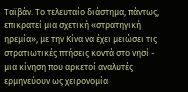Ταϊβάν. Το τελευταίο διάστημα, πάντως, επικρατεί μια σχετική «στρατηγική ηρεμία», με την Κίνα να έχει μειώσει τις στρατιωτικές πτήσεις κοντά στο νησί - μια κίνηση που αρκετοί αναλυτές ερμηνεύουν ως χειρονομία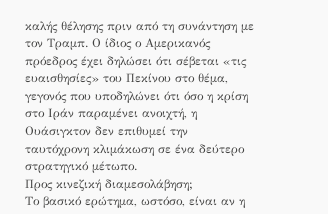καλής θέλησης πριν από τη συνάντηση με τον Τραμπ. Ο ίδιος ο Αμερικανός πρόεδρος έχει δηλώσει ότι σέβεται «τις ευαισθησίες» του Πεκίνου στο θέμα, γεγονός που υποδηλώνει ότι όσο η κρίση στο Ιράν παραμένει ανοιχτή, η Ουάσιγκτον δεν επιθυμεί την ταυτόχρονη κλιμάκωση σε ένα δεύτερο στρατηγικό μέτωπο.
Προς κινεζική διαμεσολάβηση;
Το βασικό ερώτημα, ωστόσο, είναι αν η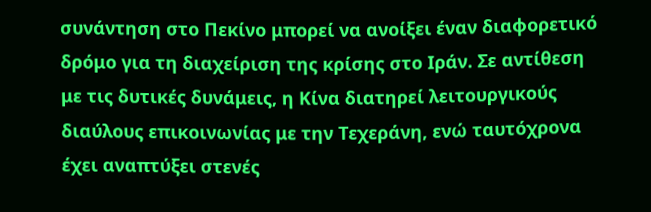συνάντηση στο Πεκίνο μπορεί να ανοίξει έναν διαφορετικό δρόμο για τη διαχείριση της κρίσης στο Ιράν. Σε αντίθεση με τις δυτικές δυνάμεις, η Κίνα διατηρεί λειτουργικούς διαύλους επικοινωνίας με την Τεχεράνη, ενώ ταυτόχρονα έχει αναπτύξει στενές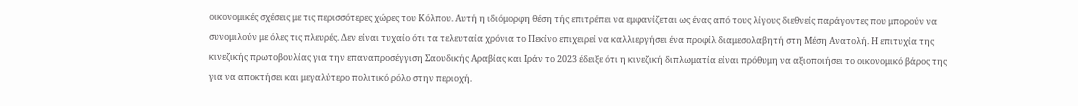οικονομικές σχέσεις με τις περισσότερες χώρες του Κόλπου. Αυτή η ιδιόμορφη θέση τής επιτρέπει να εμφανίζεται ως ένας από τους λίγους διεθνείς παράγοντες που μπορούν να συνομιλούν με όλες τις πλευρές. Δεν είναι τυχαίο ότι τα τελευταία χρόνια το Πεκίνο επιχειρεί να καλλιεργήσει ένα προφίλ διαμεσολαβητή στη Μέση Ανατολή. Η επιτυχία της κινεζικής πρωτοβουλίας για την επαναπροσέγγιση Σαουδικής Αραβίας και Ιράν το 2023 έδειξε ότι η κινεζική διπλωματία είναι πρόθυμη να αξιοποιήσει το οικονομικό βάρος της για να αποκτήσει και μεγαλύτερο πολιτικό ρόλο στην περιοχή.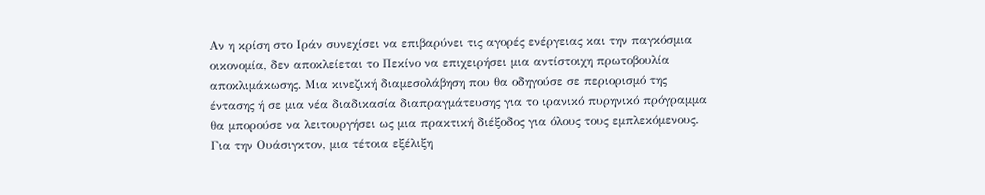Αν η κρίση στο Ιράν συνεχίσει να επιβαρύνει τις αγορές ενέργειας και την παγκόσμια οικονομία, δεν αποκλείεται το Πεκίνο να επιχειρήσει μια αντίστοιχη πρωτοβουλία αποκλιμάκωσης. Μια κινεζική διαμεσολάβηση που θα οδηγούσε σε περιορισμό της έντασης ή σε μια νέα διαδικασία διαπραγμάτευσης για το ιρανικό πυρηνικό πρόγραμμα θα μπορούσε να λειτουργήσει ως μια πρακτική διέξοδος για όλους τους εμπλεκόμενους.
Για την Ουάσιγκτον, μια τέτοια εξέλιξη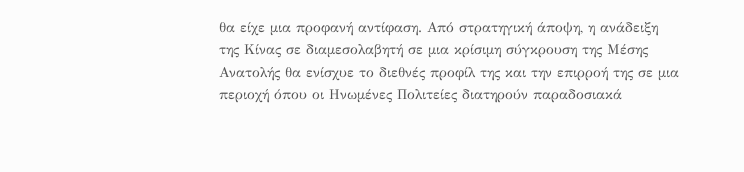θα είχε μια προφανή αντίφαση. Από στρατηγική άποψη, η ανάδειξη της Κίνας σε διαμεσολαβητή σε μια κρίσιμη σύγκρουση της Μέσης Ανατολής θα ενίσχυε το διεθνές προφίλ της και την επιρροή της σε μια περιοχή όπου οι Ηνωμένες Πολιτείες διατηρούν παραδοσιακά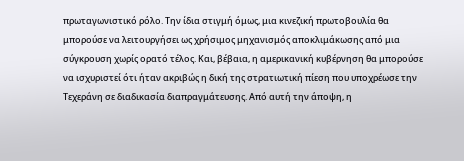πρωταγωνιστικό ρόλο. Την ίδια στιγμή όμως, μια κινεζική πρωτοβουλία θα μπορούσε να λειτουργήσει ως χρήσιμος μηχανισμός αποκλιμάκωσης από μια σύγκρουση χωρίς ορατό τέλος. Και, βέβαια, η αμερικανική κυβέρνηση θα μπορούσε να ισχυριστεί ότι ήταν ακριβώς η δική της στρατιωτική πίεση που υποχρέωσε την Τεχεράνη σε διαδικασία διαπραγμάτευσης. Από αυτή την άποψη, η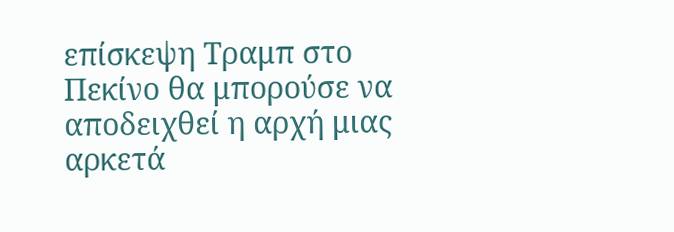επίσκεψη Τραμπ στο Πεκίνο θα μπορούσε να αποδειχθεί η αρχή μιας αρκετά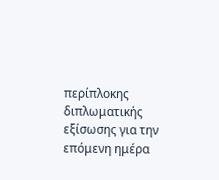περίπλοκης διπλωματικής εξίσωσης για την επόμενη ημέρα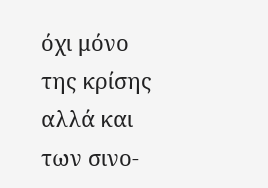όχι μόνο της κρίσης αλλά και των σινο-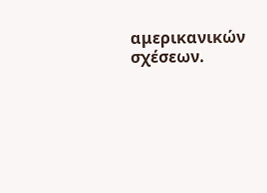αμερικανικών σχέσεων.